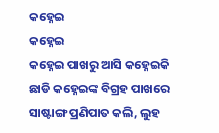କହ୍ନେଇ
କହ୍ନେଇ
କହ୍ନେଇ ପାଖରୁ ଆସି କହ୍ନେଇକି ଛାଡି କହ୍ନେଇଙ୍କ ବିଗ୍ରହ ପାଖରେ ସାଷ୍ଟାଙ୍ଗ ପ୍ରଣିପାତ କଲି, ଲୁହ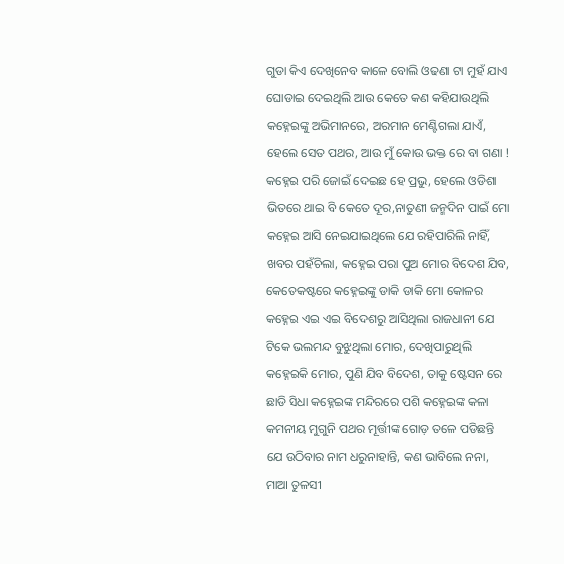ଗୁଡା କିଏ ଦେଖିନେବ କାଳେ ବୋଲି ଓଢଣା ଟା ମୁହଁ ଯାଏ ଘୋଡାଇ ଦେଇଥିଲି ଆଉ କେତେ କଣ କହିଯାଉଥିଲି କହ୍ନେଇଙ୍କୁ ଅଭିମାନରେ, ଅରମାନ ମେଣ୍ଟିଗଲା ଯାଏଁ, ହେଲେ ସେତ ପଥର, ଆଉ ମୁଁ କୋଉ ଭକ୍ତ ରେ ବା ଗଣା !
କହ୍ନେଇ ପରି ଜୋଇଁ ଦେଇଛ ହେ ପ୍ରଭୁ, ହେଲେ ଓଡିଶା ଭିତରେ ଥାଇ ବି କେତେ ଦୂର,ନାତୁଣୀ ଜନ୍ମଦିନ ପାଇଁ ମୋ କହ୍ନେଇ ଆସି ନେଇଯାଇଥିଲେ ଯେ ରହିପାରିଲି ନାହିଁ, ଖବର ପହଁଚିଲା, କହ୍ନେଇ ପରା ପୁଅ ମୋର ବିଦେଶ ଯିବ, କେତେକଷ୍ଟରେ କହ୍ନେଇଙ୍କୁ ଡାକି ଡାକି ମୋ କୋଳର କହ୍ନେଇ ଏଇ ଏଇ ବିଦେଶରୁ ଆସିଥିଲା ରାଜଧାନୀ ଯେ ଟିକେ ଭଲମନ୍ଦ ବୁଝୁଥିଲା ମୋର, ଦେଖିପାରୁଥିଲି କହ୍ନେଇକି ମୋର, ପୁଣି ଯିବ ବିଦେଶ, ତାକୁ ଷ୍ଟେସନ ରେ ଛାଡି ସିଧା କହ୍ନେଇଙ୍କ ମନ୍ଦିରରେ ପଶି କହ୍ନେଇଙ୍କ କଳା କମନୀୟ ମୁଗୁନି ପଥର ମୂର୍ତ୍ତୀଙ୍କ ଗୋଡ଼ ତଳେ ପଡିଛନ୍ତି ଯେ ଉଠିବାର ନାମ ଧରୁନାହାନ୍ତି, କଣ ଭାବିଲେ ନନା, ମାଆ ତୁଳସୀ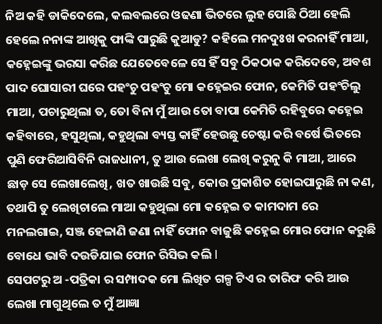ନିଅ କହି ଡାକିଦେଲେ, କଲବଲରେ ଓଢଣା ଭିତରେ ଲୁହ ପୋଛି ଠିଆ ହେଲି ହେଲେ ନନାଙ୍କ ଆଖିକୁ ଫାଙ୍କି ପାରୁଛି କୁଆଡୁ? କହିଲେ ମନଦୁଃଖ କରନାହିଁ ମାଆ, କହ୍ନେଇଙ୍କୁ ଭରସା କରିଛ ଯେତେବେଳେ ସେ ହିଁ ସବୁ ଠିକଠାକ କରିଦେବେ, ଅବଶ ପାଦ ଘୋସାରୀ ଘରେ ପହଂଚୁ ପହଂଚୁ ମୋ କହ୍ନେଇର ଫୋନ, କେମିତି ପହଂଚିଲୁ ମାଆ, ପଚାରୁଥିଲା ତ, ତୋ ବିନା ମୁଁ ଆଉ ତୋ ବାପା କେମିତି ରହିବୁରେ କହ୍ନେଇ କହିବାରେ, ହସୁଥିଲା, କହୁଥିଲା ବ୍ୟସ୍ତ କାହିଁ ହେଉଛୁ ଚେଷ୍ଟା କରି ବର୍ଷେ ଭିତରେ ପୁଣି ଫେରିଆସିବିନି ରାଜଧାନୀ, ତୁ ଆଉ ଲେଖା ଲେଖି କରୁନୁ କି ମାଆ, ଆରେ ଛାଡ଼ ସେ ଲେଖାଲେଖି, ଖତ ଖାଉଛି ସବୁ, କୋଉ ପ୍ରକାଶିତ ହୋଇପାରୁଛି ନା କଣ, ତଥାପି ତୁ ଲେଖିଚାଲେ ମାଆ କହୁଥିଲା ମୋ କହ୍ନେଇ ତ କାମଦାମ ରେ ମନଲଗାଇ, ସଞ୍ଜ ହେଳାଣି ଜଣା ନାହିଁ ଫୋନ ବାଜୁଛି କହ୍ନେଇ ମୋର ଫୋନ କରୁଛି ବୋଧେ ଭାବି ଦଉଡିଯାଇ ଫୋନ ରିସିଭ କଲି l
ସେପଟରୁ ଅ -ପତ୍ରିକା ର ସମ୍ପାଦକ ମୋ ଲିଖିତ ଗଳ୍ପ ଟିଏ ର ତାରିଫ କରି ଆଉ ଲେଖା ମାଗୁଥିଲେ ତ ମୁଁ ଆଜ୍ଞା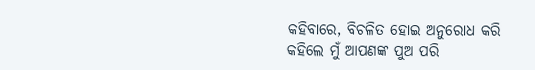କହିବାରେ, ବିଚଳିତ ହୋଇ ଅନୁରୋଧ କରି କହିଲେ ମୁଁ ଆପଣଙ୍କ ପୁଅ ପରି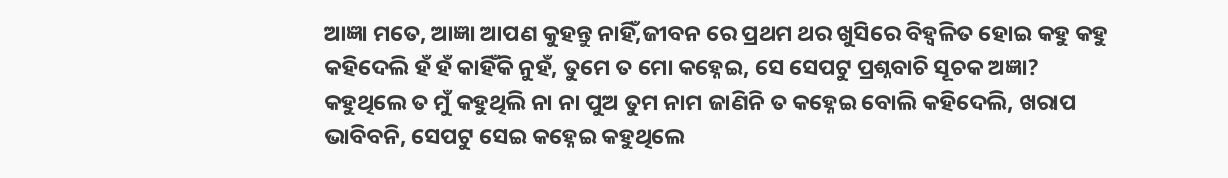ଆଜ୍ଞା ମତେ, ଆଜ୍ଞା ଆପଣ କୁହନ୍ତୁ ନାହିଁ,ଜୀବନ ରେ ପ୍ରଥମ ଥର ଖୁସିରେ ବିହ୍ୱଳିତ ହୋଇ କହୁ କହୁ କହିଦେଲି ହଁ ହଁ କାହିଁକି ନୁହଁ, ତୁମେ ତ ମୋ କହ୍ନେଇ, ସେ ସେପଟୁ ପ୍ରଶ୍ନବାଚି ସୂଚକ ଅଜ୍ଞା? କହୁଥିଲେ ତ ମୁଁ କହୁଥିଲି ନା ନା ପୁଅ ତୁମ ନାମ ଜାଣିନି ତ କହ୍ନେଇ ବୋଲି କହିଦେଲି, ଖରାପ ଭାବିବନି, ସେପଟୁ ସେଇ କହ୍ନେଇ କହୁଥିଲେ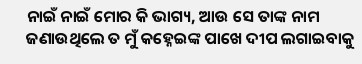ନାଇଁ ନାଇଁ ମୋର କି ଭାଗ୍ୟ, ଆଉ ସେ ତାଙ୍କ ନାମ ଜଣାଉଥିଲେ ତ ମୁଁ କହ୍ନେଇଙ୍କ ପାଖେ ଦୀପ ଲଗାଇବାକୁ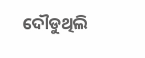ଦୌଡୁଥିଲି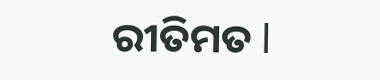ରୀତିମତ l